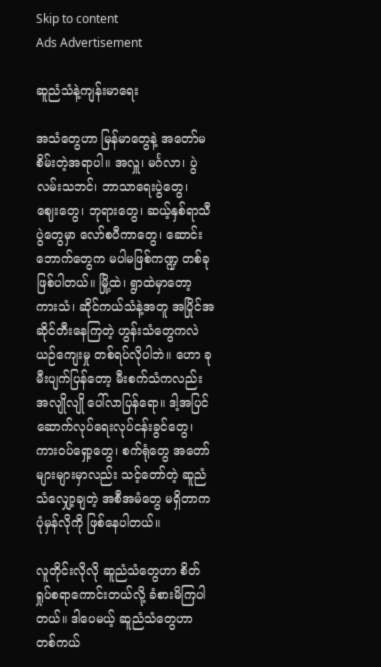Skip to content
Ads Advertisement

ဆူညံသံနဲ့ကျန်းမာရေး

အသံတွေဟာ မြန်မာတွေနဲ့ အတော်မစိမ်းတဲ့အရာပါ။ အလှူ၊ မင်္ဂလာ၊ ပွဲလမ်းသဘင်၊ ဘာသာရေးပွဲတွေ၊ ဈေးတွေ၊ ဘုရားတွေ၊ ဆယ့်နှစ်ရာသီပွဲတွေမှာ လော်စပီကာတွေ၊ ဆောင်းဘောက်တွေက မပါမဖြစ်ကဏ္ဍ တစ်ခုဖြစ်ပါတယ်။ မြို့ထဲ၊ ရွာထဲမှာတော့ ကားသံ၊ ဆိုင်ကယ်သံနဲ့အတူ အပြိုင်အဆိုင်တီးနေကြတဲ့ ဟွန်းသံတွေကလဲ ယဉ်ကျေးမှု တစ်ရပ်လိုပါဘဲ။ ဟော ခုမီးပျက်ပြန်တော့ မီးစက်သံကလည်း အလျိုလျို ပေါ်လာပြန်ရော။ ဒါ့အပြင် ဆောက်လုပ်ရေးလုပ်ငန်းခွင်တွေ၊ ကားဝပ်ရှော့တွေ၊ စက်ရုံတွေ အတော်များများမှာလည်း သင့်တော်တဲ့ ဆူညံသံလျှော့ချတဲ့ အစီအမံတွေ မရှိတာက ပုံမှန်လိုကို ဖြစ်နေပါတယ်။

လူတိုင်းလိုလို ဆူညံသံတွေဟာ စိတ်ရှုပ်စရာကောင်းတယ်လို့ ခံစားမိကြပါတယ်။ ဒါပေမယ့် ဆူညံသံတွေဟာ တစ်ကယ်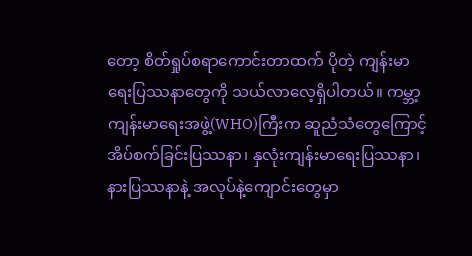တော့ စိတ်ရှုပ်စရာကောင်းတာထက် ပိုတဲ့ ကျန်းမာရေးပြဿနာတွေကို သယ်လာလေ့ရှိပါတယ်။ ကမ္ဘာ့ကျန်းမာရေးအဖွဲ့(WHO)ကြီးက ဆူညံသံတွေကြောင့် အိပ်စက်ခြင်းပြဿနာ၊ နှလုံးကျန်းမာရေးပြဿနာ၊ နားပြဿနာနဲ့ အလုပ်နဲ့ကျောင်းတွေမှာ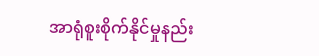အာရုံစူးစိုက်နိုင်မှုနည်း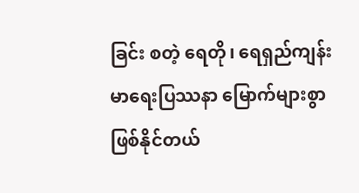ခြင်း စတဲ့ ရေတို၊ ရေရှည်ကျန်းမာရေးပြဿနာ မြောက်များစွာ ဖြစ်နိုင်တယ်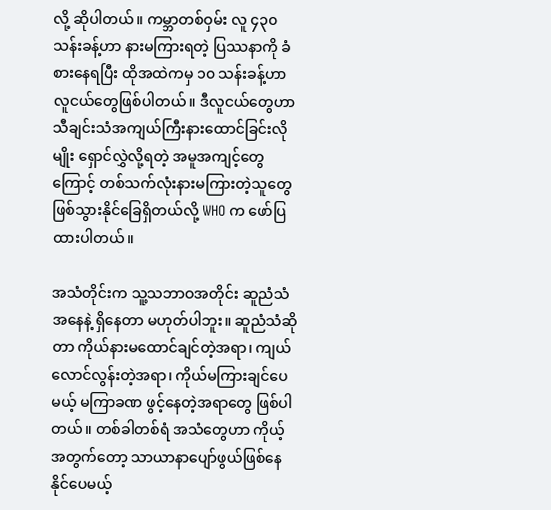လို့ ဆိုပါတယ်။ ကမ္ဘာတစ်ဝှမ်း လူ ၄၃၀ သန်းခန့်ဟာ နားမကြားရတဲ့ ပြဿနာကို ခံစားနေရပြီး ထိုအထဲကမှ ၁၀ သန်းခန့်ဟာ လူငယ်တွေဖြစ်ပါတယ်။ ဒီလူငယ်တွေဟာ သီချင်းသံအကျယ်ကြီးနားထောင်ခြင်းလိုမျိုး ရှောင်လွှဲလို့ရတဲ့ အမူအကျင့်တွေကြောင့် တစ်သက်လုံးနားမကြားတဲ့သူတွေ ဖြစ်သွားနိုင်ခြေရှိတယ်လို့ WHO က ဖော်ပြထားပါတယ်။

အသံတိုင်းက သူ့သဘာဝအတိုင်း ဆူညံသံအနေနဲ့ ရှိနေတာ မဟုတ်ပါဘူး။ ဆူညံသံဆိုတာ ကိုယ်နားမထောင်ချင်တဲ့အရာ၊ ကျယ်လောင်လွန်းတဲ့အရာ၊ ကိုယ်မကြားချင်ပေမယ့် မကြာခဏ ဖွင့်နေတဲ့အရာတွေ ဖြစ်ပါတယ်။ တစ်ခါတစ်ရံ အသံတွေဟာ ကိုယ့်အတွက်တော့ သာယာနာပျော်ဖွယ်ဖြစ်နေနိုင်ပေမယ့်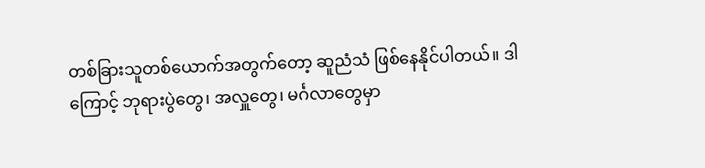တစ်ခြားသူတစ်ယောက်အတွက်တော့ ဆူညံသံ ဖြစ်နေနိုင်ပါတယ်။ ဒါကြောင့် ဘုရားပွဲတွေ၊ အလှူတွေ၊ မင်္ဂလာတွေမှာ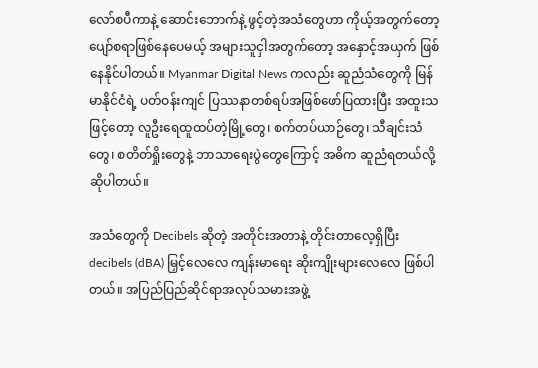လော်စပီကာနဲ့ ဆောင်းဘောက်နဲ့ ဖွင့်တဲ့အသံတွေဟာ ကိုယ့်အတွက်တော့ ပျော်စရာဖြစ်နေပေမယ့် အများသူငှါအတွက်တော့ အနှောင့်အယှက် ဖြစ်နေနိုင်ပါတယ်။ Myanmar Digital News ကလည်း ဆူညံသံတွေကို မြန်မာနိုင်ငံရဲ့ ပတ်ဝန်းကျင် ပြဿနာတစ်ရပ်အဖြစ်ဖော်ပြထားပြီး အထူးသဖြင့်တော့ လူဦးရေထူထပ်တဲ့မြို့တွေ၊ စက်တပ်ယာဉ်တွေ၊ သီချင်းသံတွေ၊ စတိတ်ရှိုးတွေနဲ့ ဘာသာရေးပွဲတွေကြောင့် အဓိက ဆူညံရတယ်လို့ ဆိုပါတယ်။

အသံတွေကို Decibels ဆိုတဲ့ အတိုင်းအတာနဲ့ တိုင်းတာလေ့ရှိပြီး decibels (dBA) မြှင့်လေလေ ကျန်းမာရေး ဆိုးကျိုးများလေလေ ဖြစ်ပါတယ်။ အပြည်ပြည်ဆိုင်ရာအလုပ်သမားအဖွဲ့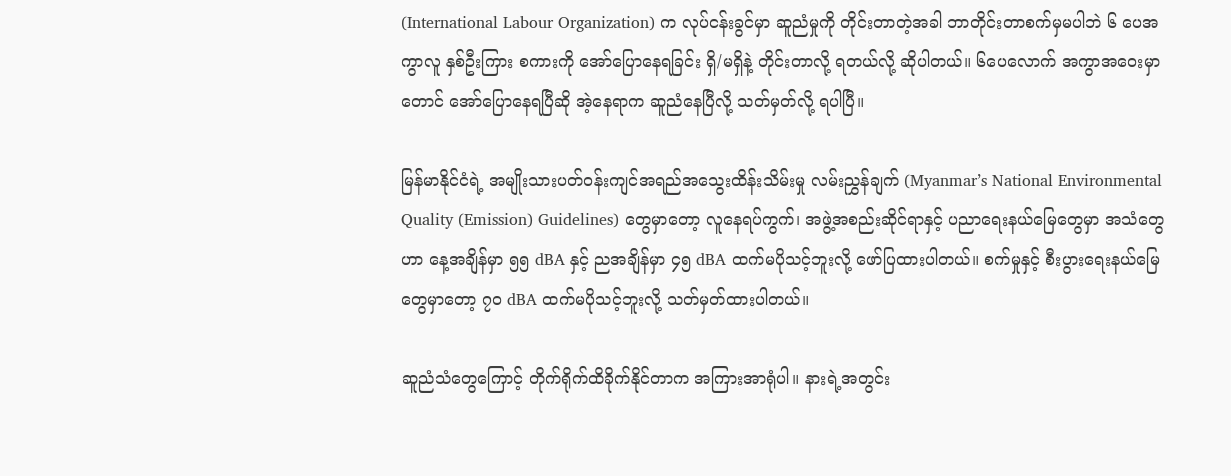(International Labour Organization) က လုပ်ငန်းခွင်မှာ ဆူညံမှုကို တိုင်းတာတဲ့အခါ ဘာတိုင်းတာစက်မှမပါဘဲ ၆ ပေအကွာလူ နှစ်ဦးကြား စကားကို အော်ပြောနေရခြင်း ရှိ/မရှိနဲ့ တိုင်းတာလို့ ရတယ်လို့ ဆိုပါတယ်။ ၆ပေလောက် အကွာအဝေးမှာတောင် အော်ပြောနေရပြီဆို အဲ့နေရာက ဆူညံနေပြီလို့ သတ်မှတ်လို့ ရပါပြီ။

မြန်မာနိုင်ငံရဲ့ အမျိုးသားပတ်ဝန်းကျင်အရည်အသွေးထိန်းသိမ်းမှု လမ်းညွှန်ချက် (Myanmar’s National Environmental Quality (Emission) Guidelines) တွေမှာတော့ လူနေရပ်ကွက်၊ အဖွဲ့အစည်းဆိုင်ရာနှင့် ပညာရေးနယ်မြေတွေမှာ အသံတွေဟာ နေ့အချိန်မှာ ၅၅ dBA နှင့် ညအချိန်မှာ ၄၅ dBA ထက်မပိုသင့်ဘူးလို့ ဖော်ပြထားပါတယ်။ စက်မှုနှင့် စီးပွားရေးနယ်မြေတွေမှာတော့ ၇၀ dBA ထက်မပိုသင့်ဘူးလို့ သတ်မှတ်ထားပါတယ်။

ဆူညံသံတွေကြောင့် တိုက်ရိုက်ထိခိုက်နိုင်တာက အကြားအာရုံပါ။ နားရဲ့အတွင်း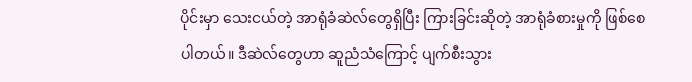ပိုင်းမှာ သေးငယ်တဲ့ အာရုံခံဆဲလ်တွေရှိပြီး ကြားခြင်းဆိုတဲ့ အာရုံခံစားမှုကို ဖြစ်စေပါတယ်။ ဒီဆဲလ်တွေဟာ ဆူညံသံကြောင့် ပျက်စီးသွား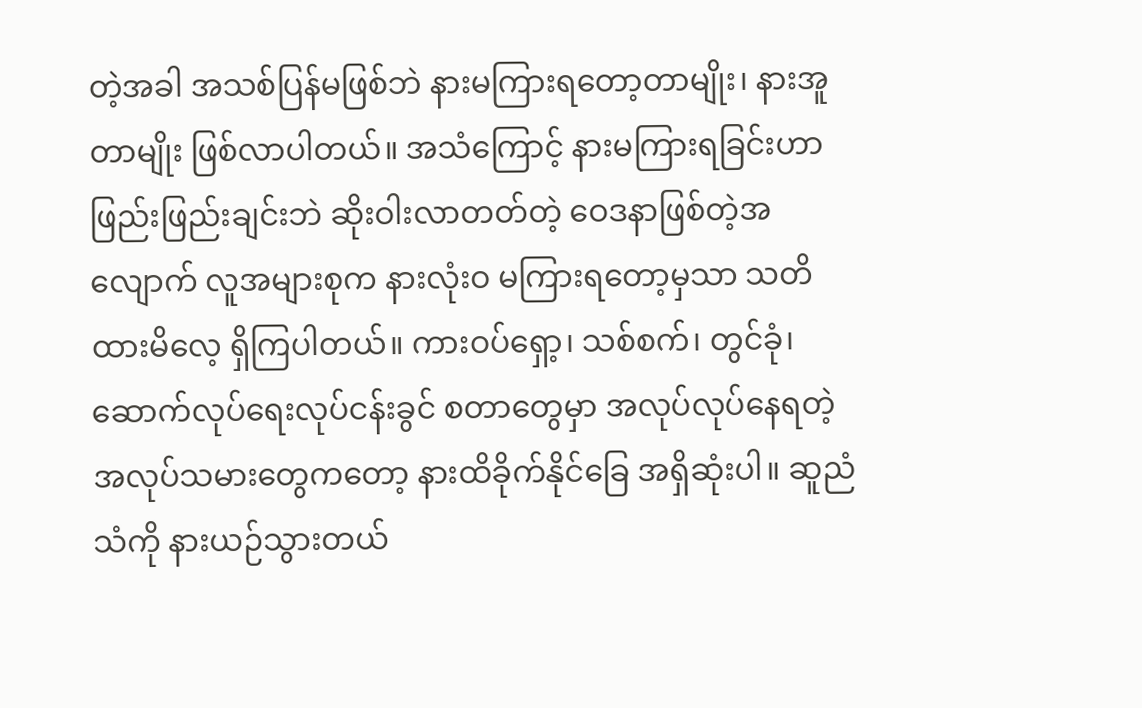တဲ့အခါ အသစ်ပြန်မဖြစ်ဘဲ နားမကြားရတော့တာမျိုး၊ နားအူတာမျိုး ဖြစ်လာပါတယ်။ အသံကြောင့် နားမကြားရခြင်းဟာ ဖြည်းဖြည်းချင်းဘဲ ဆိုးဝါးလာတတ်တဲ့ ဝေဒနာဖြစ်တဲ့အလျောက် လူအများစုက နားလုံးဝ မကြားရတော့မှသာ သတိထားမိလေ့ ရှိကြပါတယ်။ ကားဝပ်ရှော့၊ သစ်စက်၊ တွင်ခုံ၊ ဆောက်လုပ်ရေးလုပ်ငန်းခွင် စတာတွေမှာ အလုပ်လုပ်နေရတဲ့ အလုပ်သမားတွေကတော့ နားထိခိုက်နိုင်ခြေ အရှိဆုံးပါ။ ဆူညံသံကို နားယဉ်သွားတယ်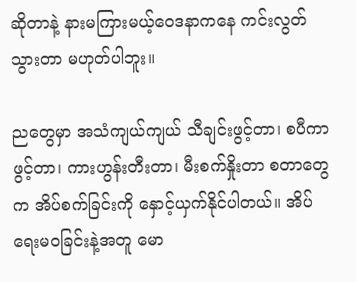ဆိုတာနဲ့ နားမကြားမယ့်ဝေဒနာကနေ ကင်းလွတ်သွားတာ မဟုတ်ပါဘူး။

ညတွေမှာ အသံကျယ်ကျယ် သီချင်းဖွင့်တာ၊ စပီကာဖွင့်တာ၊ ကားဟွန်းတီးတာ၊ မီးစက်နှိုးတာ စတာတွေက အိပ်စက်ခြင်းကို နှောင့်ယှက်နိုင်ပါတယ်။ အိပ်ရေးမဝခြင်းနဲ့အတူ မော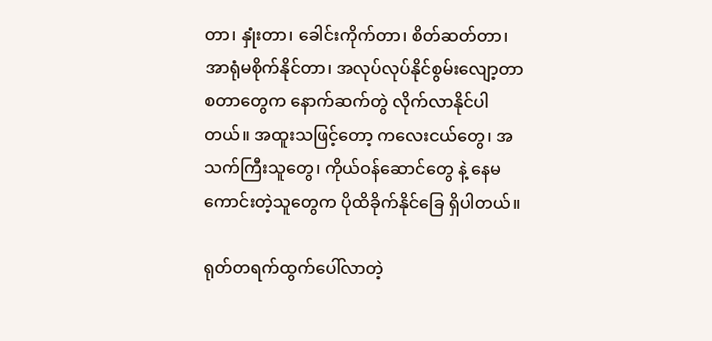တာ၊ နှုံးတာ၊ ခေါင်းကိုက်တာ၊ စိတ်ဆတ်တာ၊ အာရုံမစိုက်နိုင်တာ၊ အလုပ်လုပ်နိုင်စွမ်းလျော့တာ စတာတွေက နောက်ဆက်တွဲ လိုက်လာနိုင်ပါတယ်။ အထူးသဖြင့်တော့ ကလေးငယ်တွေ၊ အသက်ကြီးသူတွေ၊ ကိုယ်ဝန်ဆောင်တွေ နဲ့ နေမကောင်းတဲ့သူတွေက ပိုထိခိုက်နိုင်ခြေ ရှိပါတယ်။

ရုတ်တရက်ထွက်ပေါ်လာတဲ့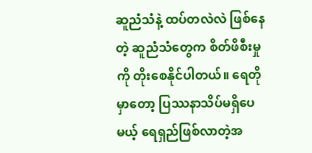ဆူညံသံနဲ့ ထပ်တလဲလဲ ဖြစ်နေတဲ့ ဆူညံသံတွေက စိတ်ဖိစီးမှုကို တိုးစေနိုင်ပါတယ်။ ရေတိုမှာတော့ ပြဿနာသိပ်မရှိပေမယ့် ရေရှည်ဖြစ်လာတဲ့အ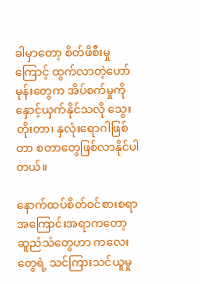ခါမှာတော့ စိတ်ဖိစီးမှုကြောင့် ထွက်လာတဲ့ဟော်မုန်းတွေက အိပ်စက်မှုကို နှောင့်ယှက်နိုင်သလို သွေးတိုးတာ၊ နှလုံးရောဂါဖြစ်တာ စတာတွေဖြစ်လာနိုင်ပါတယ်။

နောက်ထပ်စိတ်ဝင်စားစရာ အကြောင်းအရာကတော့ ဆူညံသံတွေဟာ ကလေးတွေရဲ့ သင်ကြားသင်ယူမှု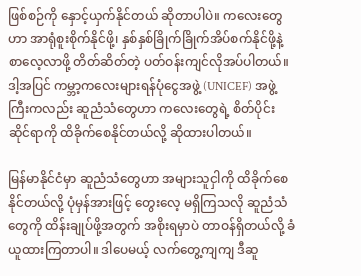ဖြစ်စဉ်ကို နှောင့်ယှက်နိုင်တယ် ဆိုတာပါပဲ။ ကလေးတွေဟာ အာရုံစူးစိုက်နိုင်ဖို့၊ နှစ်နှစ်ခြိုက်ခြိုက်အိပ်စက်နိုင်ဖို့နဲ့ စာလေ့လာဖို့ တိတ်ဆိတ်တဲ့ ပတ်ဝန်းကျင်လိုအပ်ပါတယ်။ ဒါ့အပြင် ကမ္ဘာ့ကလေးများရန်ပုံငွေအဖွဲ့ (UNICEF) အဖွဲ့ကြီးကလည်း ဆူညံသံတွေဟာ ကလေးတွေရဲ့ စိတ်ပိုင်းဆိုင်ရာကို ထိခိုက်စေနိုင်တယ်လို့ ဆိုထားပါတယ်။

မြန်မာနိုင်ငံမှာ ဆူညံသံတွေဟာ အများသူငှါကို ထိခိုက်စေနိုင်တယ်လို့ ပုံမှန်အားဖြင့် တွေးလေ့ မရှိကြသလို ဆူညံသံတွေကို ထိန်းချုပ်ဖို့အတွက် အစိုးရမှာပဲ တာဝန်ရှိတယ်လို့ ခံယူထားကြတာပါ။ ဒါပေမယ့် လက်တွေ့ကျကျ ဒီဆူ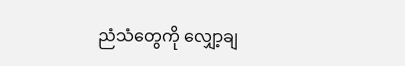ညံသံတွေကို လျှော့ချ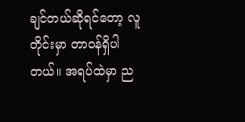ချင်တယ်ဆိုရင်တော့ လူတိုင်းမှာ တာဝန်ရှိပါတယ်။ အရပ်ထဲမှာ ည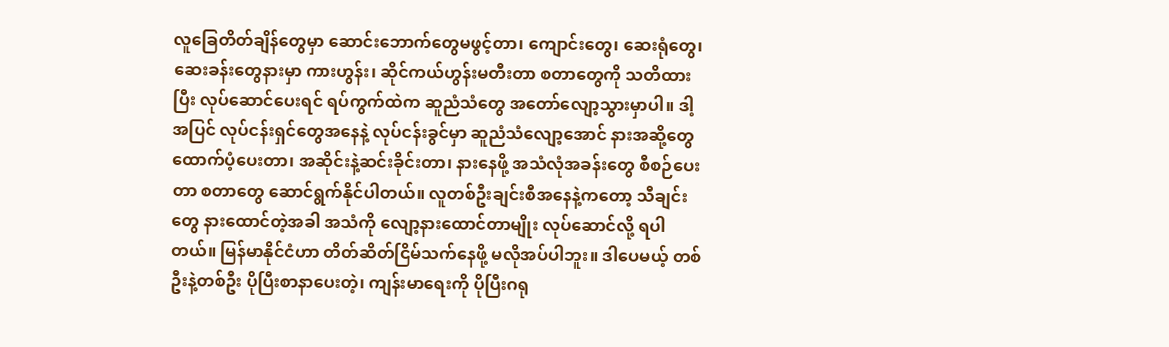လူခြေတိတ်ချိန်တွေမှာ ဆောင်းဘောက်တွေမဖွင့်တာ၊ ကျောင်းတွေ၊ ဆေးရုံတွေ၊ ဆေးခန်းတွေနားမှာ ကားဟွန်း၊ ဆိုင်ကယ်ဟွန်းမတီးတာ စတာတွေကို သတိထားပြီး လုပ်ဆောင်ပေးရင် ရပ်ကွက်ထဲက ဆူညံသံတွေ အတော်လျော့သွားမှာပါ။ ဒါ့အပြင် လုပ်ငန်းရှင်တွေအနေနဲ့ လုပ်ငန်းခွင်မှာ ဆူညံသံလျော့အောင် နားအဆို့တွေထောက်ပံ့ပေးတာ၊ အဆိုင်းနဲ့ဆင်းခိုင်းတာ၊ နားနေဖို့ အသံလုံအခန်းတွေ စီစဉ်ပေးတာ စတာတွေ ဆောင်ရွက်နိုင်ပါတယ်။ လူတစ်ဦးချင်းစီအနေနဲ့ကတော့ သီချင်းတွေ နားထောင်တဲ့အခါ အသံကို လျော့နားထောင်တာမျိုး လုပ်ဆောင်လို့ ရပါတယ်။ မြန်မာနိုင်ငံဟာ တိတ်ဆိတ်ငြိမ်သက်နေဖို့ မလိုအပ်ပါဘူး။ ဒါပေမယ့် တစ်ဦးနဲ့တစ်ဦး ပိုပြီးစာနာပေးတဲ့၊ ကျန်းမာရေးကို ပိုပြီးဂရု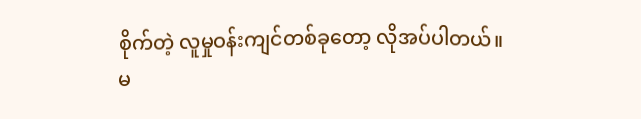စိုက်တဲ့ လူမှုဝန်းကျင်တစ်ခုတော့ လိုအပ်ပါတယ်။ မ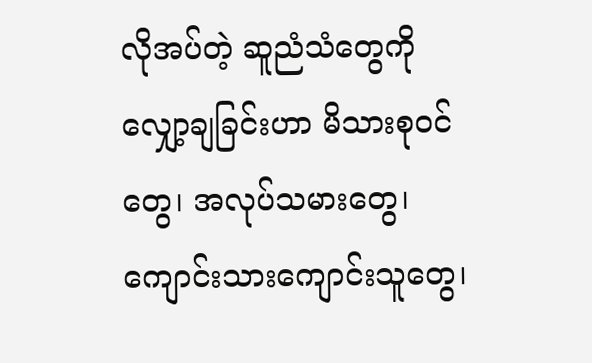လိုအပ်တဲ့ ဆူညံသံတွေကို လျှော့ချခြင်းဟာ မိသားစုဝင်တွေ၊ အလုပ်သမားတွေ၊ ကျောင်းသားကျောင်းသူတွေ၊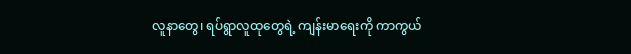လူနာတွေ၊ ရပ်ရွာလူထုတွေရဲ့ ကျန်းမာရေးကို ကာကွယ်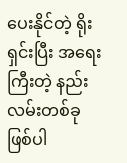ပေးနိုင်တဲ့ ရိုးရှင်းပြီး အရေးကြီးတဲ့ နည်းလမ်းတစ်ခု ဖြစ်ပါ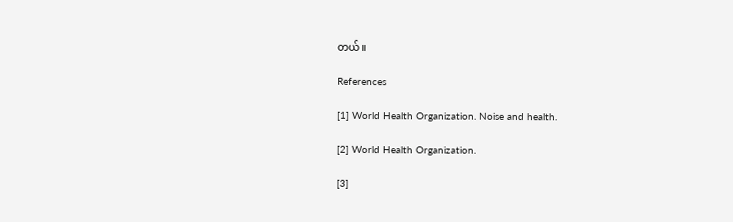တယ်။

References

[1] World Health Organization. Noise and health.

[2] World Health Organization.

[3]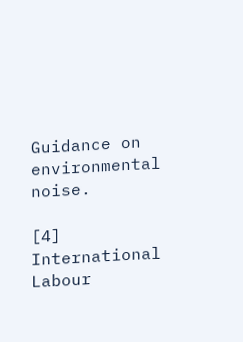Guidance on environmental noise.

[4] International Labour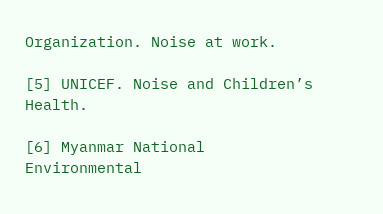Organization. Noise at work.

[5] UNICEF. Noise and Children’s Health.

[6] Myanmar National Environmental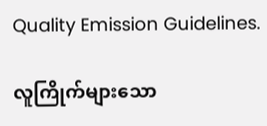Quality Emission Guidelines.

လူကြိုက်များသော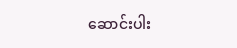ဆောင်းပါး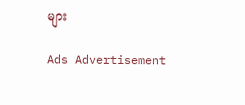များ

Ads Advertisement